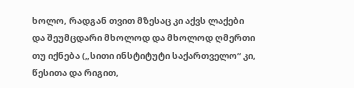ხოლო, რადგან თვით მზესაც კი აქვს ლაქები და შეუმცდარი მხოლოდ და მხოლოდ ღმერთი თუ იქნება („სითი ინსტიტუტი საქართველო“ კი, წესითა და რიგით,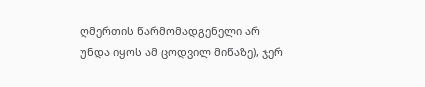ღმერთის წარმომადგენელი არ უნდა იყოს ამ ცოდვილ მიწაზე), ჯერ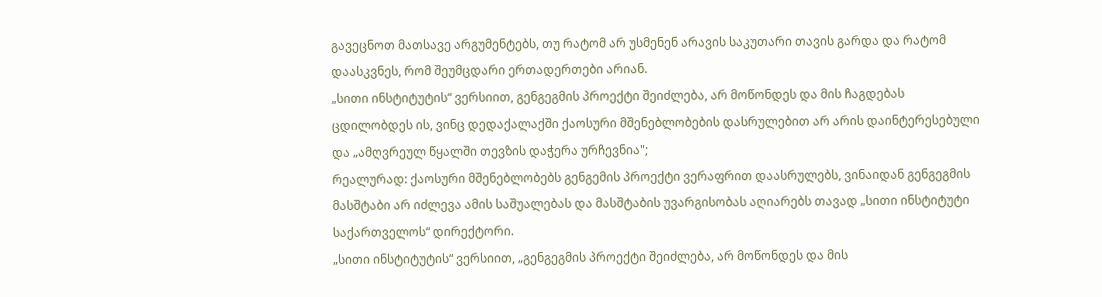გავეცნოთ მათსავე არგუმენტებს, თუ რატომ არ უსმენენ არავის საკუთარი თავის გარდა და რატომ დაასკვნეს, რომ შეუმცდარი ერთადერთები არიან.
„სითი ინსტიტუტის“ ვერსიით, გენგეგმის პროექტი შეიძლება, არ მოწონდეს და მის ჩაგდებას ცდილობდეს ის, ვინც დედაქალაქში ქაოსური მშენებლობების დასრულებით არ არის დაინტერესებული და „ამღვრეულ წყალში თევზის დაჭერა ურჩევნია";
რეალურად: ქაოსური მშენებლობებს გენგემის პროექტი ვერაფრით დაასრულებს, ვინაიდან გენგეგმის მასშტაბი არ იძლევა ამის საშუალებას და მასშტაბის უვარგისობას აღიარებს თავად „სითი ინსტიტუტი საქართველოს“ დირექტორი.
„სითი ინსტიტუტის“ ვერსიით, „გენგეგმის პროექტი შეიძლება, არ მოწონდეს და მის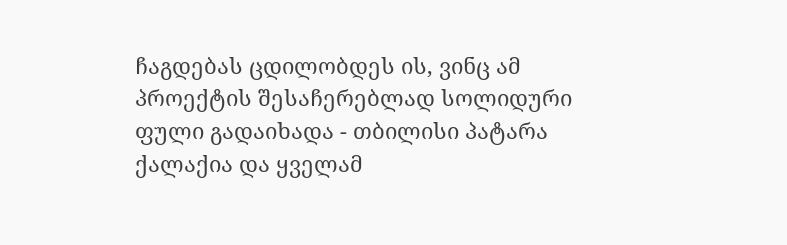ჩაგდებას ცდილობდეს ის, ვინც ამ პროექტის შესაჩერებლად სოლიდური ფული გადაიხადა - თბილისი პატარა ქალაქია და ყველამ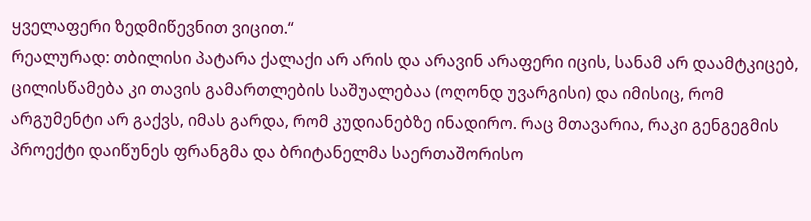ყველაფერი ზედმიწევნით ვიცით.“
რეალურად: თბილისი პატარა ქალაქი არ არის და არავინ არაფერი იცის, სანამ არ დაამტკიცებ, ცილისწამება კი თავის გამართლების საშუალებაა (ოღონდ უვარგისი) და იმისიც, რომ არგუმენტი არ გაქვს, იმას გარდა, რომ კუდიანებზე ინადირო. რაც მთავარია, რაკი გენგეგმის პროექტი დაიწუნეს ფრანგმა და ბრიტანელმა საერთაშორისო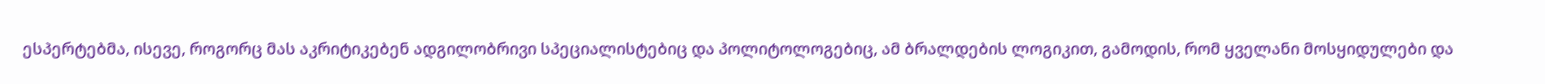ესპერტებმა, ისევე, როგორც მას აკრიტიკებენ ადგილობრივი სპეციალისტებიც და პოლიტოლოგებიც, ამ ბრალდების ლოგიკით, გამოდის, რომ ყველანი მოსყიდულები და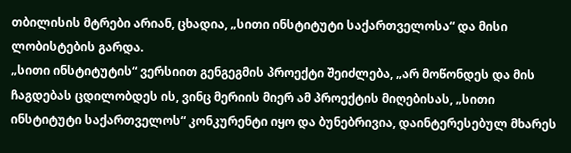თბილისის მტრები არიან, ცხადია, „სითი ინსტიტუტი საქართველოსა“ და მისი ლობისტების გარდა.
„სითი ინსტიტუტის“ ვერსიით გენგეგმის პროექტი შეიძლება, „არ მოწონდეს და მის ჩაგდებას ცდილობდეს ის, ვინც მერიის მიერ ამ პროექტის მიღებისას, „სითი ინსტიტუტი საქართველოს“ კონკურენტი იყო და ბუნებრივია, დაინტერესებულ მხარეს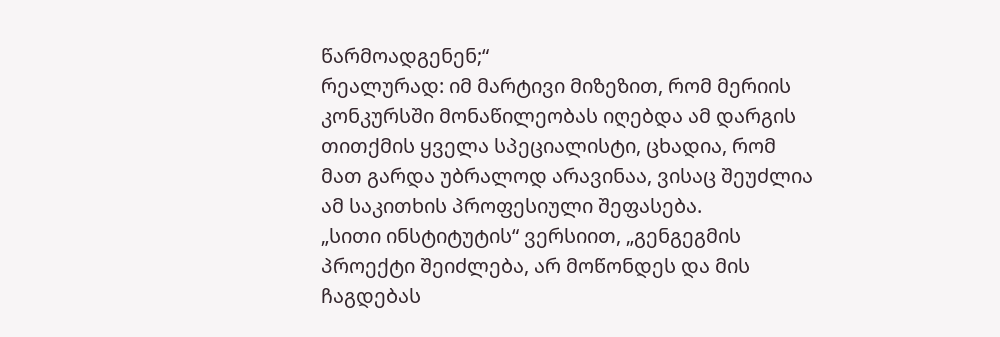წარმოადგენენ;“
რეალურად: იმ მარტივი მიზეზით, რომ მერიის კონკურსში მონაწილეობას იღებდა ამ დარგის თითქმის ყველა სპეციალისტი, ცხადია, რომ მათ გარდა უბრალოდ არავინაა, ვისაც შეუძლია ამ საკითხის პროფესიული შეფასება.
„სითი ინსტიტუტის“ ვერსიით, „გენგეგმის პროექტი შეიძლება, არ მოწონდეს და მის ჩაგდებას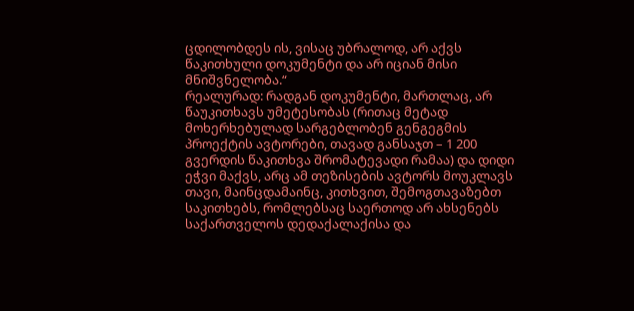ცდილობდეს ის, ვისაც უბრალოდ, არ აქვს წაკითხული დოკუმენტი და არ იციან მისი მნიშვნელობა.“
რეალურად: რადგან დოკუმენტი, მართლაც, არ წაუკითხავს უმეტესობას (რითაც მეტად მოხერხებულად სარგებლობენ გენგეგმის პროექტის ავტორები, თავად განსაჯთ – 1 200 გვერდის წაკითხვა შრომატევადი რამაა) და დიდი ეჭვი მაქვს, არც ამ თეზისების ავტორს მოუკლავს თავი, მაინცდამაინც, კითხვით, შემოგთავაზებთ საკითხებს, რომლებსაც საერთოდ არ ახსენებს საქართველოს დედაქალაქისა და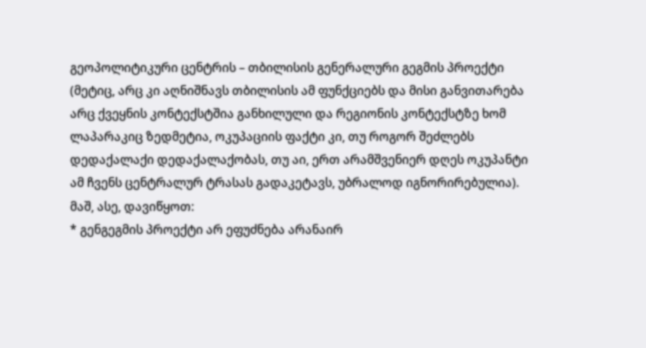გეოპოლიტიკური ცენტრის – თბილისის გენერალური გეგმის პროექტი (მეტიც, არც კი აღნიშნავს თბილისის ამ ფუნქციებს და მისი განვითარება არც ქვეყნის კონტექსტშია განხილული და რეგიონის კონტექსტზე ხომ ლაპარაკიც ზედმეტია, ოკუპაციის ფაქტი კი, თუ როგორ შეძლებს დედაქალაქი დედაქალაქობას, თუ აი, ერთ არამშვენიერ დღეს ოკუპანტი ამ ჩვენს ცენტრალურ ტრასას გადაკეტავს, უბრალოდ იგნორირებულია).
მაშ, ასე, დავიწყოთ:
* გენგეგმის პროექტი არ ეფუძნება არანაირ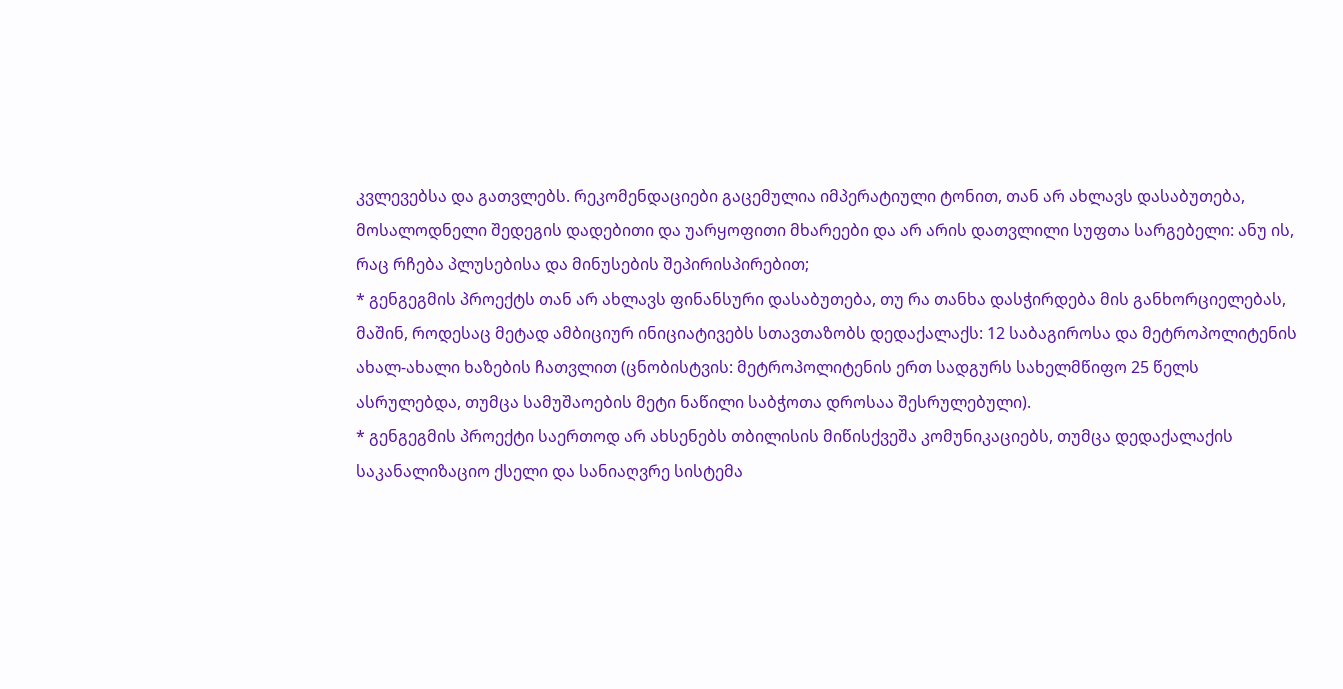კვლევებსა და გათვლებს. რეკომენდაციები გაცემულია იმპერატიული ტონით, თან არ ახლავს დასაბუთება, მოსალოდნელი შედეგის დადებითი და უარყოფითი მხარეები და არ არის დათვლილი სუფთა სარგებელი: ანუ ის, რაც რჩება პლუსებისა და მინუსების შეპირისპირებით;
* გენგეგმის პროექტს თან არ ახლავს ფინანსური დასაბუთება, თუ რა თანხა დასჭირდება მის განხორციელებას, მაშინ, როდესაც მეტად ამბიციურ ინიციატივებს სთავთაზობს დედაქალაქს: 12 საბაგიროსა და მეტროპოლიტენის ახალ-ახალი ხაზების ჩათვლით (ცნობისტვის: მეტროპოლიტენის ერთ სადგურს სახელმწიფო 25 წელს ასრულებდა, თუმცა სამუშაოების მეტი ნაწილი საბჭოთა დროსაა შესრულებული).
* გენგეგმის პროექტი საერთოდ არ ახსენებს თბილისის მიწისქვეშა კომუნიკაციებს, თუმცა დედაქალაქის საკანალიზაციო ქსელი და სანიაღვრე სისტემა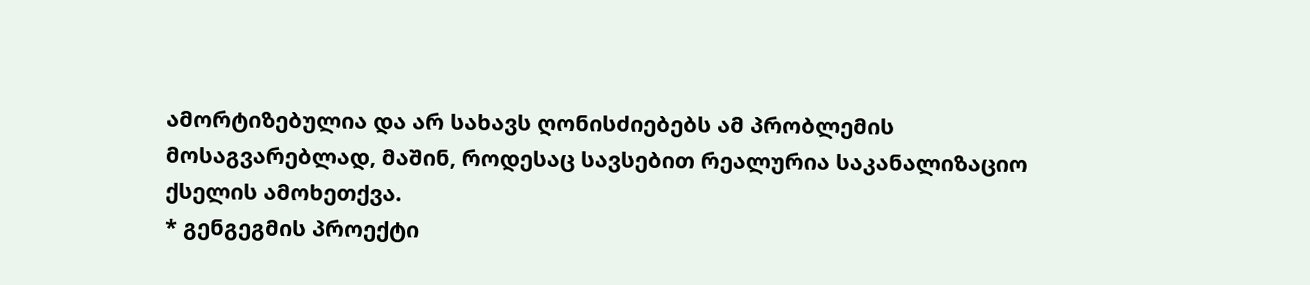ამორტიზებულია და არ სახავს ღონისძიებებს ამ პრობლემის მოსაგვარებლად, მაშინ, როდესაც სავსებით რეალურია საკანალიზაციო ქსელის ამოხეთქვა.
* გენგეგმის პროექტი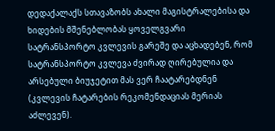დედაქალაქს სთავაზობს ახალი მაგისტრალებისა და ხიდების მშენებლობას ყოველგვარი სატრანსპორტო კვლევის გარეშე და აცხადებენ, რომ სატრანსპორტო კვლევა ძვირად ღირებულია და არსებული ბიუჯეტით მას ვერ ჩაატარებდნენ (კვლევის ჩატარების რეკომენდაციას მერიას აძლევენ).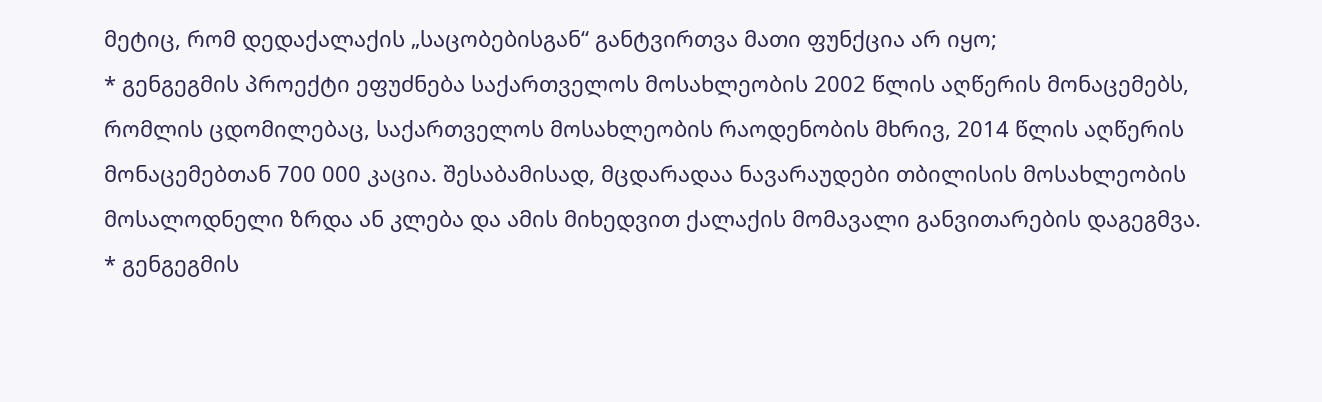მეტიც, რომ დედაქალაქის „საცობებისგან“ განტვირთვა მათი ფუნქცია არ იყო;
* გენგეგმის პროექტი ეფუძნება საქართველოს მოსახლეობის 2002 წლის აღწერის მონაცემებს, რომლის ცდომილებაც, საქართველოს მოსახლეობის რაოდენობის მხრივ, 2014 წლის აღწერის მონაცემებთან 700 000 კაცია. შესაბამისად, მცდარადაა ნავარაუდები თბილისის მოსახლეობის მოსალოდნელი ზრდა ან კლება და ამის მიხედვით ქალაქის მომავალი განვითარების დაგეგმვა.
* გენგეგმის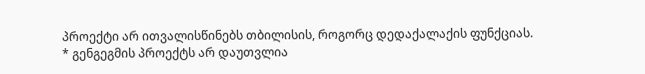პროექტი არ ითვალისწინებს თბილისის, როგორც დედაქალაქის ფუნქციას.
* გენგეგმის პროექტს არ დაუთვლია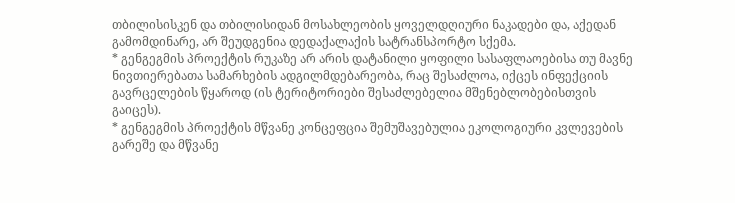თბილისისკენ და თბილისიდან მოსახლეობის ყოველდღიური ნაკადები და, აქედან გამომდინარე, არ შეუდგენია დედაქალაქის სატრანსპორტო სქემა.
* გენგეგმის პროექტის რუკაზე არ არის დატანილი ყოფილი სასაფლაოებისა თუ მავნე ნივთიერებათა სამარხების ადგილმდებარეობა, რაც შესაძლოა, იქცეს ინფექციის გავრცელების წყაროდ (ის ტერიტორიები შესაძლებელია მშენებლობებისთვის გაიცეს).
* გენგეგმის პროექტის მწვანე კონცეფცია შემუშავებულია ეკოლოგიური კვლევების გარეშე და მწვანე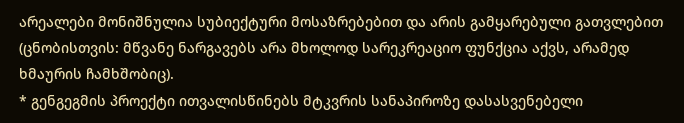არეალები მონიშნულია სუბიექტური მოსაზრებებით და არის გამყარებული გათვლებით (ცნობისთვის: მწვანე ნარგავებს არა მხოლოდ სარეკრეაციო ფუნქცია აქვს, არამედ ხმაურის ჩამხშობიც).
* გენგეგმის პროექტი ითვალისწინებს მტკვრის სანაპიროზე დასასვენებელი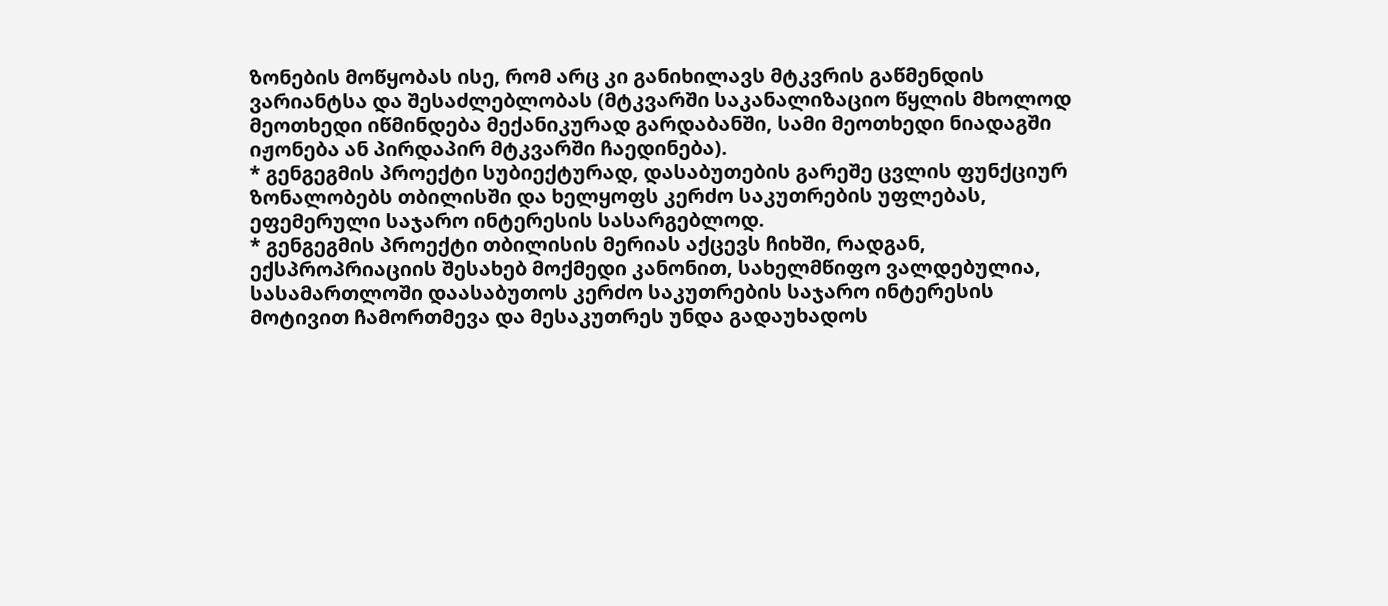ზონების მოწყობას ისე, რომ არც კი განიხილავს მტკვრის გაწმენდის ვარიანტსა და შესაძლებლობას (მტკვარში საკანალიზაციო წყლის მხოლოდ მეოთხედი იწმინდება მექანიკურად გარდაბანში, სამი მეოთხედი ნიადაგში იჟონება ან პირდაპირ მტკვარში ჩაედინება).
* გენგეგმის პროექტი სუბიექტურად, დასაბუთების გარეშე ცვლის ფუნქციურ ზონალობებს თბილისში და ხელყოფს კერძო საკუთრების უფლებას, ეფემერული საჯარო ინტერესის სასარგებლოდ.
* გენგეგმის პროექტი თბილისის მერიას აქცევს ჩიხში, რადგან, ექსპროპრიაციის შესახებ მოქმედი კანონით, სახელმწიფო ვალდებულია, სასამართლოში დაასაბუთოს კერძო საკუთრების საჯარო ინტერესის მოტივით ჩამორთმევა და მესაკუთრეს უნდა გადაუხადოს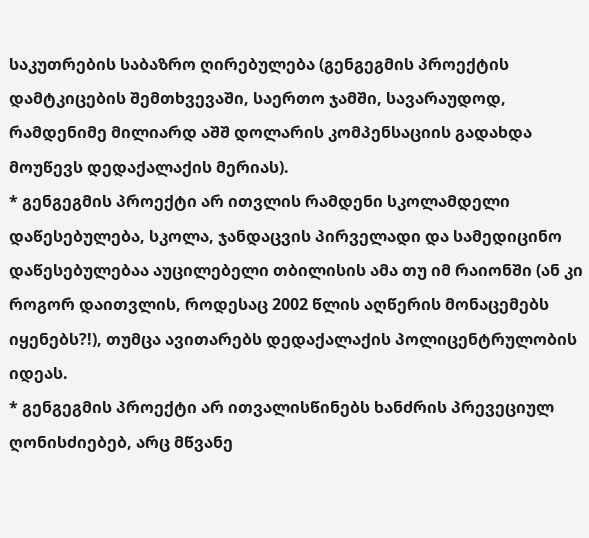საკუთრების საბაზრო ღირებულება (გენგეგმის პროექტის დამტკიცების შემთხვევაში, საერთო ჯამში, სავარაუდოდ, რამდენიმე მილიარდ აშშ დოლარის კომპენსაციის გადახდა მოუწევს დედაქალაქის მერიას).
* გენგეგმის პროექტი არ ითვლის რამდენი სკოლამდელი დაწესებულება, სკოლა, ჯანდაცვის პირველადი და სამედიცინო დაწესებულებაა აუცილებელი თბილისის ამა თუ იმ რაიონში (ან კი როგორ დაითვლის, როდესაც 2002 წლის აღწერის მონაცემებს იყენებს?!), თუმცა ავითარებს დედაქალაქის პოლიცენტრულობის იდეას.
* გენგეგმის პროექტი არ ითვალისწინებს ხანძრის პრევეციულ ღონისძიებებ, არც მწვანე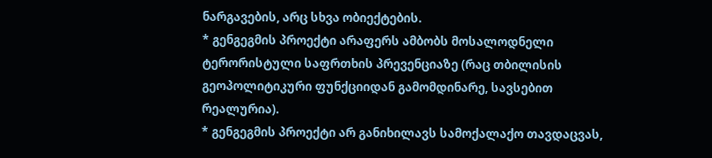ნარგავების, არც სხვა ობიექტების.
* გენგეგმის პროექტი არაფერს ამბობს მოსალოდნელი ტერორისტული საფრთხის პრევენციაზე (რაც თბილისის გეოპოლიტიკური ფუნქციიდან გამომდინარე, სავსებით რეალურია).
* გენგეგმის პროექტი არ განიხილავს სამოქალაქო თავდაცვას,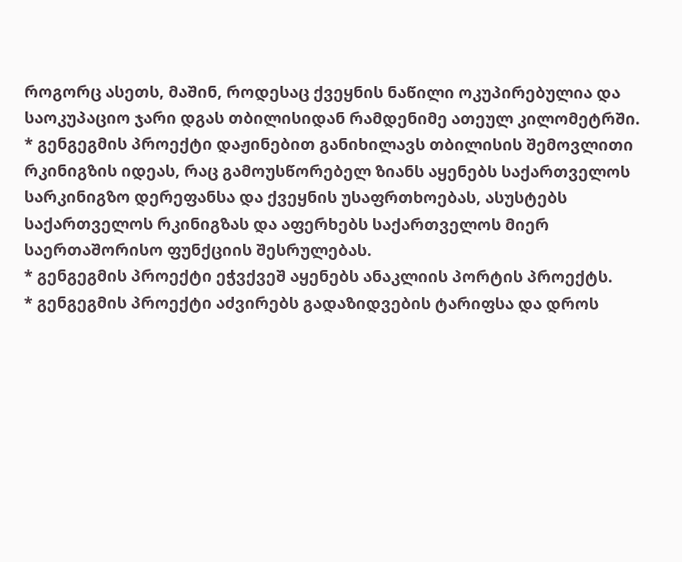როგორც ასეთს, მაშინ, როდესაც ქვეყნის ნაწილი ოკუპირებულია და საოკუპაციო ჯარი დგას თბილისიდან რამდენიმე ათეულ კილომეტრში.
* გენგეგმის პროექტი დაჟინებით განიხილავს თბილისის შემოვლითი რკინიგზის იდეას, რაც გამოუსწორებელ ზიანს აყენებს საქართველოს სარკინიგზო დერეფანსა და ქვეყნის უსაფრთხოებას, ასუსტებს საქართველოს რკინიგზას და აფერხებს საქართველოს მიერ საერთაშორისო ფუნქციის შესრულებას.
* გენგეგმის პროექტი ეჭვქვეშ აყენებს ანაკლიის პორტის პროექტს.
* გენგეგმის პროექტი აძვირებს გადაზიდვების ტარიფსა და დროს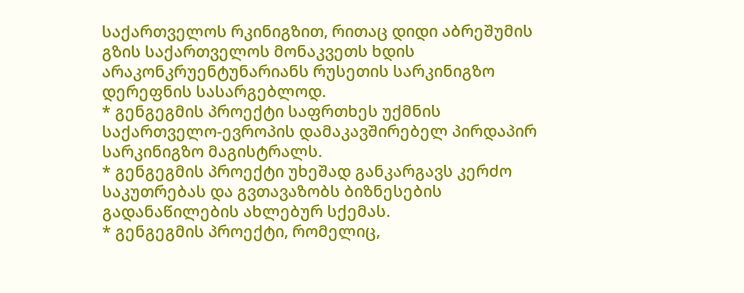საქართველოს რკინიგზით, რითაც დიდი აბრეშუმის გზის საქართველოს მონაკვეთს ხდის არაკონკრუენტუნარიანს რუსეთის სარკინიგზო დერეფნის სასარგებლოდ.
* გენგეგმის პროექტი საფრთხეს უქმნის საქართველო-ევროპის დამაკავშირებელ პირდაპირ სარკინიგზო მაგისტრალს.
* გენგეგმის პროექტი უხეშად განკარგავს კერძო საკუთრებას და გვთავაზობს ბიზნესების გადანაწილების ახლებურ სქემას.
* გენგეგმის პროექტი, რომელიც,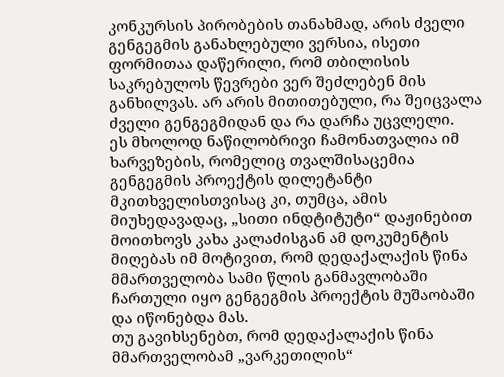კონკურსის პირობების თანახმად, არის ძველი გენგეგმის განახლებული ვერსია, ისეთი ფორმითაა დაწერილი, რომ თბილისის საკრებულოს წევრები ვერ შეძლებენ მის განხილვას. არ არის მითითებული, რა შეიცვალა ძველი გენგეგმიდან და რა დარჩა უცვლელი.
ეს მხოლოდ ნაწილობრივი ჩამონათვალია იმ ხარვეზების, რომელიც თვალშისაცემია გენგეგმის პროექტის დილეტანტი მკითხველისთვისაც კი, თუმცა, ამის მიუხედავადაც, „სითი ინდტიტუტი“ დაჟინებით მოითხოვს კახა კალაძისგან ამ დოკუმენტის მიღებას იმ მოტივით, რომ დედაქალაქის წინა მმართველობა სამი წლის განმავლობაში ჩართული იყო გენგეგმის პროექტის მუშაობაში და იწონებდა მას.
თუ გავიხსენებთ, რომ დედაქალაქის წინა მმართველობამ „ვარკეთილის“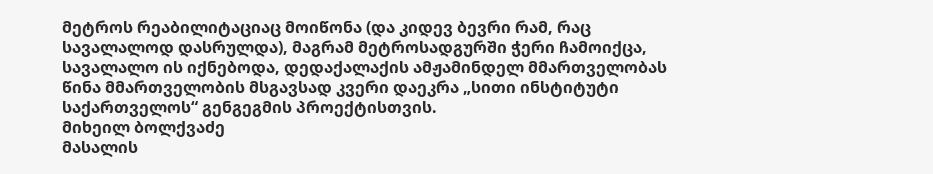მეტროს რეაბილიტაციაც მოიწონა (და კიდევ ბევრი რამ, რაც სავალალოდ დასრულდა), მაგრამ მეტროსადგურში ჭერი ჩამოიქცა, სავალალო ის იქნებოდა, დედაქალაქის ამჟამინდელ მმართველობას წინა მმართველობის მსგავსად კვერი დაეკრა „სითი ინსტიტუტი საქართველოს“ გენგეგმის პროექტისთვის.
მიხეილ ბოლქვაძე
მასალის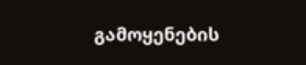გამოყენების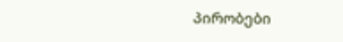პირობები